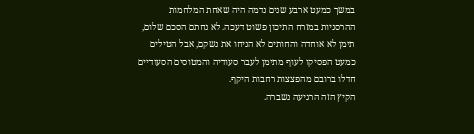במשך כמעט ארבע שנים נדמה היה שאחת המלחמות ההרסניות במזרח התיכון פשוט דעכה. לא נחתם הסכם שלום, תימן לא אוחדה והחותים לא הניחו את נשקם, אבל הטילים כמעט הפסיקו לעוף מתימן לעבר סעודיה והמטוסים הסעודיים חדלו ברובם מהפצצות רחבות היקף.
הקיץ הזה הרגיעה נשברה.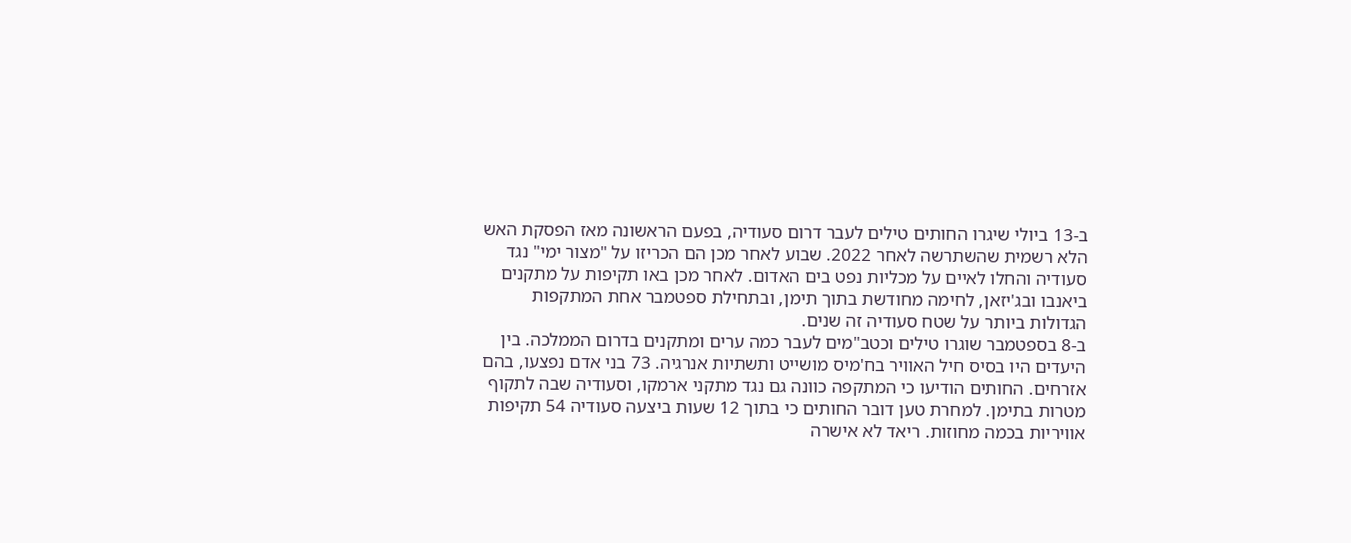ב-13 ביולי שיגרו החותים טילים לעבר דרום סעודיה, בפעם הראשונה מאז הפסקת האש הלא רשמית שהשתרשה לאחר 2022. שבוע לאחר מכן הם הכריזו על "מצור ימי" נגד סעודיה והחלו לאיים על מכליות נפט בים האדום. לאחר מכן באו תקיפות על מתקנים ביאנבו ובג'יזאן, לחימה מחודשת בתוך תימן, ובתחילת ספטמבר אחת המתקפות הגדולות ביותר על שטח סעודיה זה שנים.
ב-8 בספטמבר שוגרו טילים וכטב"מים לעבר כמה ערים ומתקנים בדרום הממלכה. בין היעדים היו בסיס חיל האוויר בח'מיס מושייט ותשתיות אנרגיה. 73 בני אדם נפצעו, בהם אזרחים. החותים הודיעו כי המתקפה כוונה גם נגד מתקני ארמקו, וסעודיה שבה לתקוף מטרות בתימן. למחרת טען דובר החותים כי בתוך 12 שעות ביצעה סעודיה 54 תקיפות אוויריות בכמה מחוזות. ריאד לא אישרה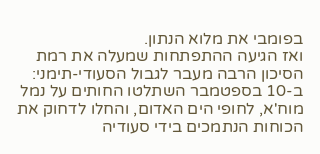בפומבי את מלוא הנתון.
ואז הגיעה ההתפתחות שמעלה את רמת הסיכון הרבה מעבר לגבול הסעודי-תימני: ב-10 בספטמבר השתלטו החותים על נמל מוח'א, לחופי הים האדום, והחלו לדחוק את הכוחות הנתמכים בידי סעודיה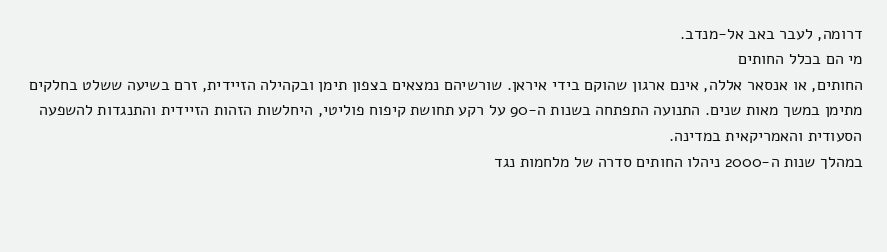דרומה, לעבר באב אל-מנדב.
מי הם בכלל החותים
החותים, או אנסאר אללה, אינם ארגון שהוקם בידי איראן. שורשיהם נמצאים בצפון תימן ובקהילה הזיידית, זרם בשיעה ששלט בחלקים מתימן במשך מאות שנים. התנועה התפתחה בשנות ה-90 על רקע תחושת קיפוח פוליטי, היחלשות הזהות הזיידית והתנגדות להשפעה הסעודית והאמריקאית במדינה.
במהלך שנות ה-2000 ניהלו החותים סדרה של מלחמות נגד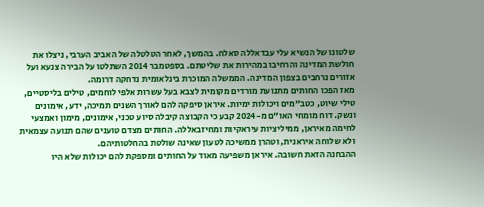שלטונו של הנשיא עלי עבדאללה סאלח. בהמשך, לאחר הטלטלה של האביב הערבי, ניצלו את חולשת המדינה והרחיבו במהירות את שליטתם. בספטמבר 2014 השתלטו על הבירה צנעא ועל אזורים נרחבים בצפון המדינה. הממשלה המוכרת בינלאומית נדחקה דרומה.
מאז הפכו החותים מתנועת מורדים מקומית לצבא בעל עשרות אלפי לוחמים, טילים בליסטיים, טילי שיוט, כטב"מים ויכולות ימיות. איראן סיפקה להם לאורך השנים תמיכה, ידע, אימונים ונשק. דוח מומחי האו"ם מ-2024 קבע כי הקבוצה קיבלה סיוע טכני, אימונים, מימון ואמצעי לחימה מאיראן, ממיליציות עיראקיות ומחיזבאללה. החותים מצדם טוענים שהם תנועה עצמאית ולא שלוחה איראנית, וטהרן ממשיכה לטעון שאינה שולטת בהחלטותיהם.
ההבחנה הזאת חשובה. איראן משפיעה מאוד על החותים ומספקת להם יכולות שלא היו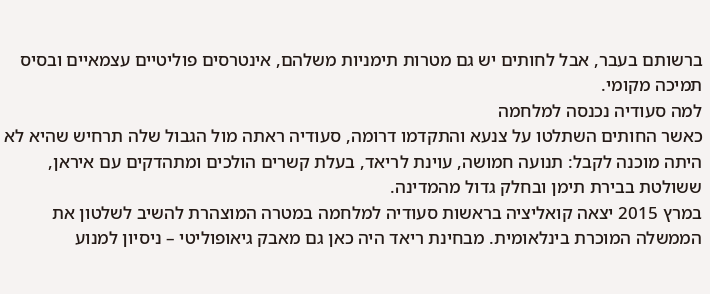ברשותם בעבר, אבל לחותים יש גם מטרות תימניות משלהם, אינטרסים פוליטיים עצמאיים ובסיס תמיכה מקומי.
למה סעודיה נכנסה למלחמה
כאשר החותים השתלטו על צנעא והתקדמו דרומה, סעודיה ראתה מול הגבול שלה תרחיש שהיא לא היתה מוכנה לקבל: תנועה חמושה, עוינת לריאד, בעלת קשרים הולכים ומתהדקים עם איראן, ששולטת בבירת תימן ובחלק גדול מהמדינה.
במרץ 2015 יצאה קואליציה בראשות סעודיה למלחמה במטרה המוצהרת להשיב לשלטון את הממשלה המוכרת בינלאומית. מבחינת ריאד היה כאן גם מאבק גיאופוליטי – ניסיון למנוע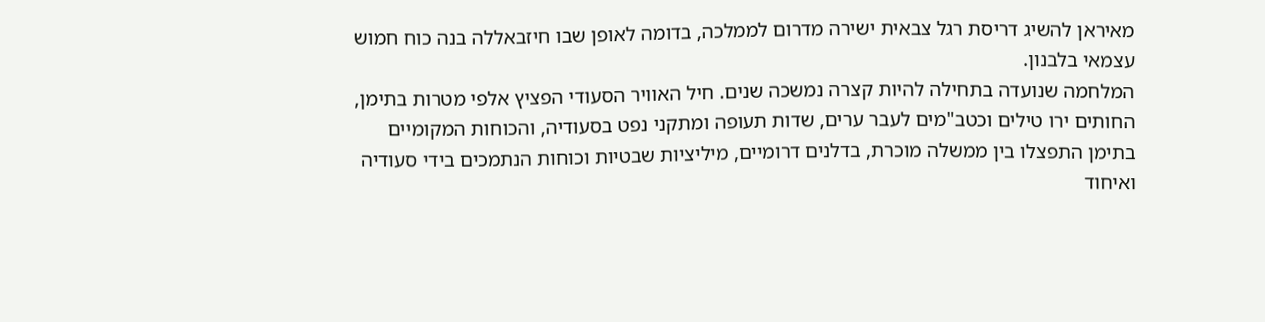מאיראן להשיג דריסת רגל צבאית ישירה מדרום לממלכה, בדומה לאופן שבו חיזבאללה בנה כוח חמוש עצמאי בלבנון.
המלחמה שנועדה בתחילה להיות קצרה נמשכה שנים. חיל האוויר הסעודי הפציץ אלפי מטרות בתימן, החותים ירו טילים וכטב"מים לעבר ערים, שדות תעופה ומתקני נפט בסעודיה, והכוחות המקומיים בתימן התפצלו בין ממשלה מוכרת, בדלנים דרומיים, מיליציות שבטיות וכוחות הנתמכים בידי סעודיה ואיחוד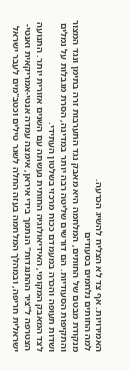האמירויות. אף צד לא הצליח להשיג הכרעה.
למה החותים נלחמים בסעודים
מנקודת מבטם של החותים, המלחמה היא מאבק נגד התערבות זרה בתימן ונגד המצור והתקיפות הסעודיות. הם דורשים שליטה רבה יותר במדינה, הסרת מגבלות על נמלים ושדות תעופה והכרה במעמדם ככוח מרכזי בשלטון העתידי.
לצד המאבק המקומי, האידיאולוגיה החותית נעשתה עם השנים אזורית יותר. התנועה הצטרפה ל"ציר ההתנגדות" הנתמך בידי איראן, אימצה עמדה אנטי-אמריקאית ואנטי-ישראלית חריפה, ובמהלך המלחמה בעזה החלה לשגר טילים וכטב"מים לעבר ישראל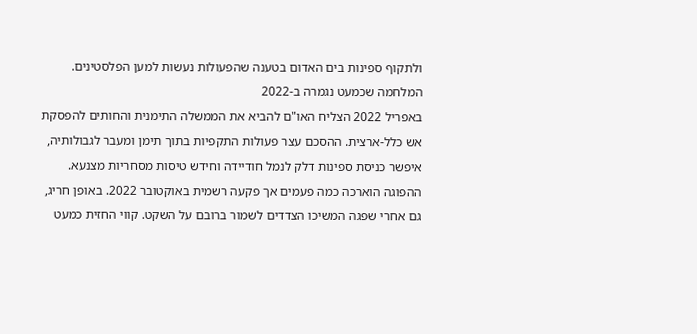ולתקוף ספינות בים האדום בטענה שהפעולות נעשות למען הפלסטינים.
המלחמה שכמעט נגמרה ב-2022
באפריל 2022 הצליח האו"ם להביא את הממשלה התימנית והחותים להפסקת אש כלל-ארצית. ההסכם עצר פעולות התקפיות בתוך תימן ומעבר לגבולותיה, איפשר כניסת ספינות דלק לנמל חודיידה וחידש טיסות מסחריות מצנעא.
ההפוגה הוארכה כמה פעמים אך פקעה רשמית באוקטובר 2022. באופן חריג, גם אחרי שפגה המשיכו הצדדים לשמור ברובם על השקט. קווי החזית כמעט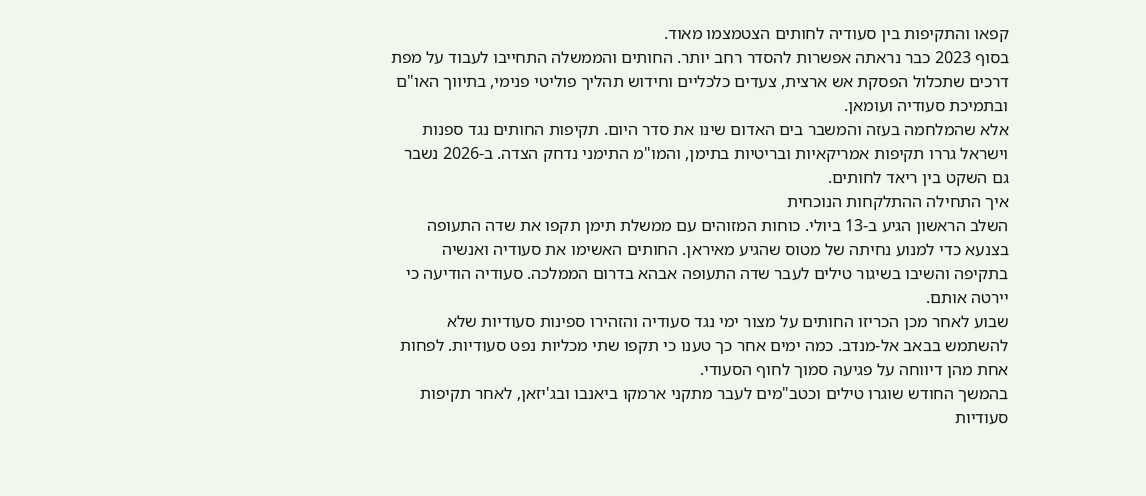קפאו והתקיפות בין סעודיה לחותים הצטמצמו מאוד.
בסוף 2023 כבר נראתה אפשרות להסדר רחב יותר. החותים והממשלה התחייבו לעבוד על מפת דרכים שתכלול הפסקת אש ארצית, צעדים כלכליים וחידוש תהליך פוליטי פנימי, בתיווך האו"ם ובתמיכת סעודיה ועומאן.
אלא שהמלחמה בעזה והמשבר בים האדום שינו את סדר היום. תקיפות החותים נגד ספנות וישראל גררו תקיפות אמריקאיות ובריטיות בתימן, והמו"מ התימני נדחק הצדה. ב-2026 נשבר גם השקט בין ריאד לחותים.
איך התחילה ההתלקחות הנוכחית
השלב הראשון הגיע ב-13 ביולי. כוחות המזוהים עם ממשלת תימן תקפו את שדה התעופה בצנעא כדי למנוע נחיתה של מטוס שהגיע מאיראן. החותים האשימו את סעודיה ואנשיה בתקיפה והשיבו בשיגור טילים לעבר שדה התעופה אבהא בדרום הממלכה. סעודיה הודיעה כי יירטה אותם.
שבוע לאחר מכן הכריזו החותים על מצור ימי נגד סעודיה והזהירו ספינות סעודיות שלא להשתמש בבאב אל-מנדב. כמה ימים אחר כך טענו כי תקפו שתי מכליות נפט סעודיות. לפחות אחת מהן דיווחה על פגיעה סמוך לחוף הסעודי.
בהמשך החודש שוגרו טילים וכטב"מים לעבר מתקני ארמקו ביאנבו ובג'יזאן, לאחר תקיפות סעודיות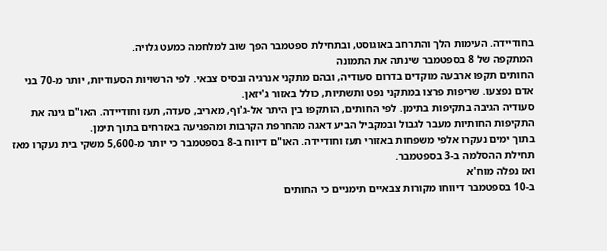בחודיידה. העימות הלך והתרחב באוגוסט, ובתחילת ספטמבר הפך שוב למלחמה כמעט גלויה.
המתקפה של 8 בספטמבר שינתה את התמונה
החותים תקפו ארבעה מוקדים בדרום סעודיה, ובהם מתקני אנרגיה ובסיס צבאי. לפי הרשויות הסעודיות, יותר מ-70 בני אדם נפצעו. שריפות פרצו במתקני נפט ותשתיות, כולל באזור ג'יזאן.
סעודיה הגיבה בתקיפות בתימן. לפי החותים, הותקפו בין היתר אל-ג'וף, מאריב, סעדה, תעז וחודיידה. האו"ם גינה את התקיפות החותיות מעבר לגבול ובמקביל הביע דאגה מהחרפת הקרבות ומהפגיעה באזרחים בתוך תימן.
בתוך ימים נעקרו אלפי משפחות באזורי תעז וחודיידה. האו"ם דיווח ב-8 בספטמבר כי יותר מ-5,600 משקי בית נעקרו מאז תחילת ההסלמה ב-3 בספטמבר.
ואז נפלה מוח'א
ב-10 בספטמבר דיווחו מקורות צבאיים תימניים כי החותים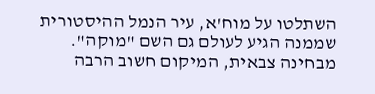השתלטו על מוח'א, עיר הנמל ההיסטורית שממנה הגיע לעולם גם השם "מוקה". מבחינה צבאית, המיקום חשוב הרבה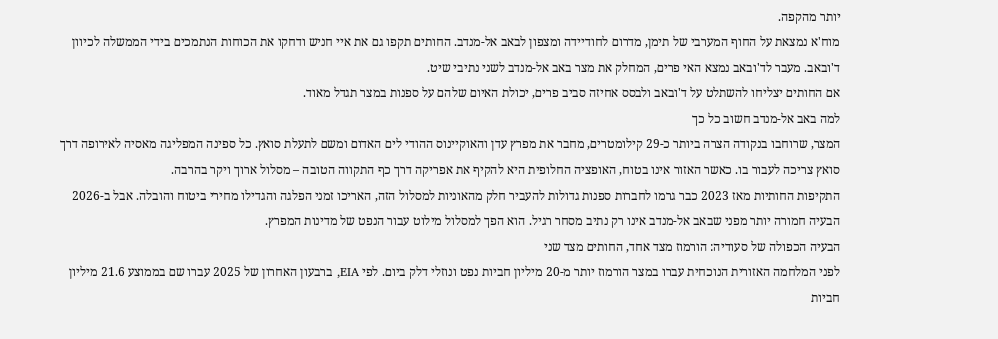יותר מהקפה.
מוח'א נמצאת על החוף המערבי של תימן, מדרום לחודיידה ומצפון לבאב אל-מנדב. החותים תקפו גם את איי חניש ודחקו את הכוחות הנתמכים בידי הממשלה לכיוון ד'ובאב. מעבר לד'ובאב נמצא האי פרים, המחלק את מצר באב אל-מנדב לשני נתיבי שיט.
אם החותים יצליחו להשתלט על ד'ובאב ולבסס אחיזה סביב פרים, יכולת האיום שלהם על ספנות במצר תגדל מאוד.
למה באב אל-מנדב חשוב כל כך
המצר, שרוחבו בנקודה הצרה ביותר כ-29 קילומטרים, מחבר את מפרץ עדן והאוקיינוס ההודי לים האדום ומשם לתעלת סואץ. כל ספינה המפליגה מאסיה לאירופה דרך סואץ צריכה לעבור בו. כאשר האזור אינו בטוח, האופציה החלופית היא להקיף את אפריקה דרך כף התקווה הטובה – מסלול ארוך ויקר בהרבה.
התקיפות החותיות מאז 2023 כבר גרמו לחברות ספנות גדולות להעביר חלק מהאוניות למסלול הזה, האריכו זמני הפלגה והגדילו מחירי ביטוח והובלה. אבל ב-2026 הבעיה חמורה יותר מפני שבאב אל-מנדב אינו רק נתיב מסחר רגיל. הוא הפך למסלול מילוט עבור הנפט של מדינות המפרץ.
הבעיה הכפולה של סעודיה: הורמוז מצד אחד, החותים מצד שני
לפני המלחמה האזורית הנוכחית עברו במצר הורמוז יותר מ-20 מיליון חביות נפט ונוזלי דלק ביום. לפי EIA, ברבעון האחרון של 2025 עברו שם בממוצע 21.6 מיליון חביות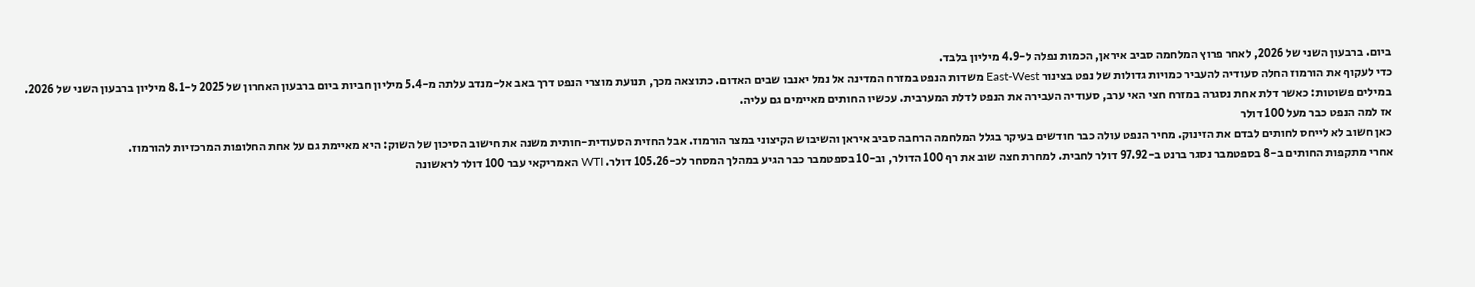ביום. ברבעון השני של 2026, לאחר פרוץ המלחמה סביב איראן, הכמות נפלה ל-4.9 מיליון בלבד.
כדי לעקוף את הורמוז החלה סעודיה להעביר כמויות גדולות של נפט בצינור East-West משדות הנפט במזרח המדינה אל נמל יאנבו שבים האדום. כתוצאה מכך, תנועת מוצרי הנפט דרך באב אל-מנדב עלתה מ-5.4 מיליון חביות ביום ברבעון האחרון של 2025 ל-8.1 מיליון ברבעון השני של 2026.
במילים פשוטות: כאשר דלת אחת נסגרה במזרח חצי האי ערב, סעודיה העבירה את הנפט לדלת המערבית. עכשיו החותים מאיימים גם עליה.
אז למה הנפט כבר מעל 100 דולר
כאן חשוב לא לייחס לחותים לבדם את הזינוק. מחיר הנפט עולה כבר חודשים בעיקר בגלל המלחמה הרחבה סביב איראן והשיבוש הקיצוני במצר הורמוז. אבל החזית הסעודית-חותית משנה את חישוב הסיכון של השוק: היא מאיימת גם על אחת החלופות המרכזיות להורמוז.
אחרי מתקפות החותים ב-8 בספטמבר נסגר ברנט ב-97.92 דולר לחבית. למחרת חצה שוב את רף 100 הדולר, וב-10 בספטמבר כבר הגיע במהלך המסחר לכ-105.26 דולר. WTI האמריקאי עבר 100 דולר לראשונה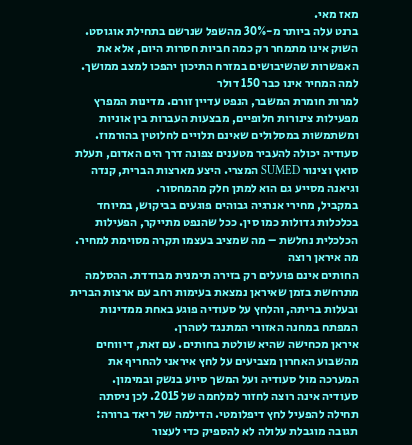מאז מאי.
ברנט עלה ביותר מ-30% מהשפל שנרשם בתחילת אוגוסט. השוק אינו מתמחר רק כמה חביות חסרות היום, אלא את האפשרות שהשיבושים במזרח התיכון יהפכו למצב ממושך.
למה המחיר אינו כבר 150 דולר
למרות חומרת המשבר, הנפט עדיין זורם. מדינות המפרץ מפעילות צינורות חלופיים, מבצעות העברות בין אוניות ומשתמשות במסלולים שאינם תלויים לחלוטין בהורמוז. סעודיה יכולה להעביר מטענים צפונה דרך הים האדום, תעלת סואץ וצינור SUMED המצרי. היצע מארצות הברית, קנדה וגיאנה מסייע גם הוא למתן חלק מהמחסור.
במקביל, מחירי אנרגיה גבוהים פוגעים בביקוש, במיוחד בכלכלות גדולות כמו סין. ככל שהנפט מתייקר, הפעילות הכלכלית נחלשת – מה שמציב בעצמו תקרה מסוימת למחיר.
מה איראן רוצה
החותים אינם פועלים רק בזירה תימנית מבודדת. ההסלמה מתרחשת בזמן שאיראן נמצאת בעימות רחב עם ארצות הברית ובעלות בריתה, והלחץ על סעודיה פוגע באחת ממדינות המפתח במחנה האזורי המתנגד לטהרן.
איראן מכחישה שהיא שולטת בחותים. עם זאת, דיווחים מהשבוע האחרון מצביעים על לחץ איראני להחריף את המערכה מול סעודיה ועל המשך סיוע בנשק ובמימון.
סעודיה אינה רוצה לחזור למלחמה של 2015. לכן ניסתה תחילה להפעיל לחץ דיפלומטי. הדילמה של ריאד ברורה: תגובה מוגבלת עלולה לא להספיק כדי לעצור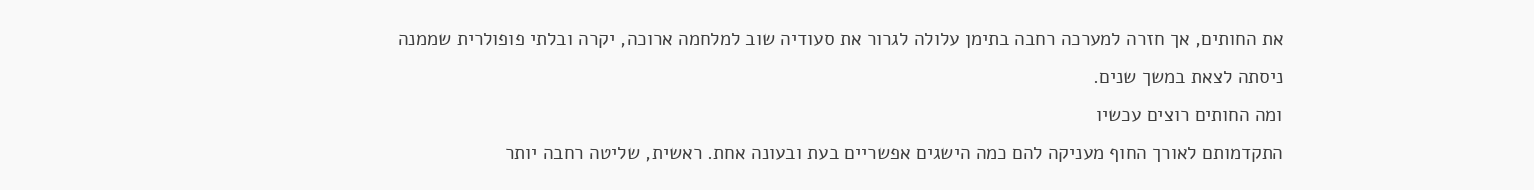את החותים, אך חזרה למערכה רחבה בתימן עלולה לגרור את סעודיה שוב למלחמה ארוכה, יקרה ובלתי פופולרית שממנה ניסתה לצאת במשך שנים.
ומה החותים רוצים עכשיו
התקדמותם לאורך החוף מעניקה להם כמה הישגים אפשריים בעת ובעונה אחת. ראשית, שליטה רחבה יותר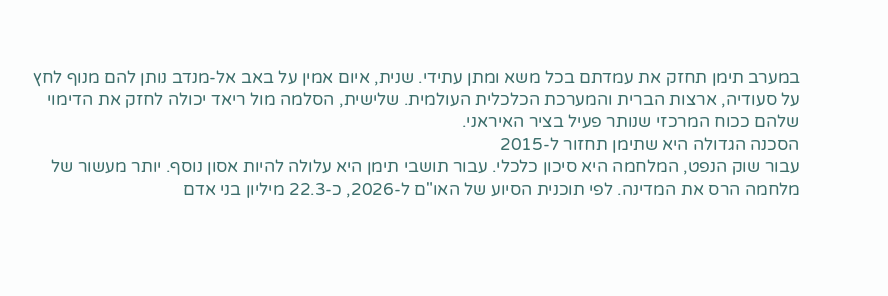במערב תימן תחזק את עמדתם בכל משא ומתן עתידי. שנית, איום אמין על באב אל-מנדב נותן להם מנוף לחץ על סעודיה, ארצות הברית והמערכת הכלכלית העולמית. שלישית, הסלמה מול ריאד יכולה לחזק את הדימוי שלהם ככוח המרכזי שנותר פעיל בציר האיראני.
הסכנה הגדולה היא שתימן תחזור ל-2015
עבור שוק הנפט, המלחמה היא סיכון כלכלי. עבור תושבי תימן היא עלולה להיות אסון נוסף. יותר מעשור של מלחמה הרס את המדינה. לפי תוכנית הסיוע של האו"ם ל-2026, כ-22.3 מיליון בני אדם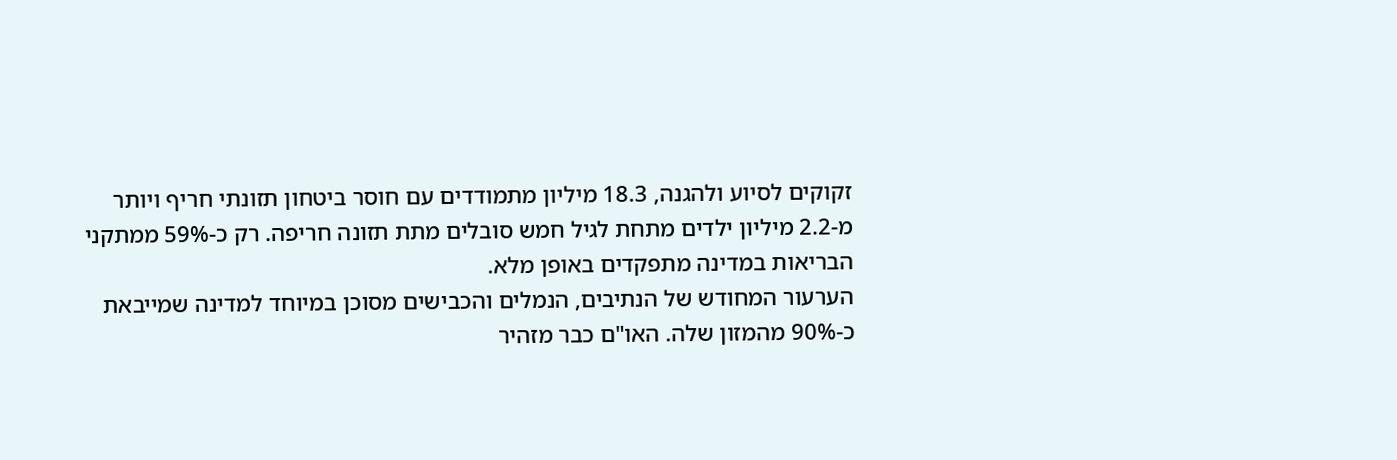זקוקים לסיוע ולהגנה, 18.3 מיליון מתמודדים עם חוסר ביטחון תזונתי חריף ויותר מ-2.2 מיליון ילדים מתחת לגיל חמש סובלים מתת תזונה חריפה. רק כ-59% ממתקני הבריאות במדינה מתפקדים באופן מלא.
הערעור המחודש של הנתיבים, הנמלים והכבישים מסוכן במיוחד למדינה שמייבאת כ-90% מהמזון שלה. האו"ם כבר מזהיר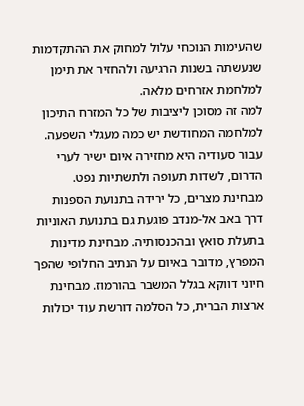שהעימות הנוכחי עלול למחוק את ההתקדמות שנעשתה בשנות הרגיעה ולהחזיר את תימן למלחמת אזרחים מלאה.
למה זה מסוכן ליציבות של כל המזרח התיכון
למלחמה המחודשת יש כמה מעגלי השפעה. עבור סעודיה היא מחזירה איום ישיר לערי הדרום, לשדות תעופה ולתשתיות נפט. מבחינת מצרים, כל ירידה בתנועת הספנות דרך באב אל-מנדב פוגעת גם בתנועת האוניות בתעלת סואץ ובהכנסותיה. מבחינת מדינות המפרץ, מדובר באיום על הנתיב החלופי שהפך חיוני דווקא בגלל המשבר בהורמוז. מבחינת ארצות הברית, כל הסלמה דורשת עוד יכולות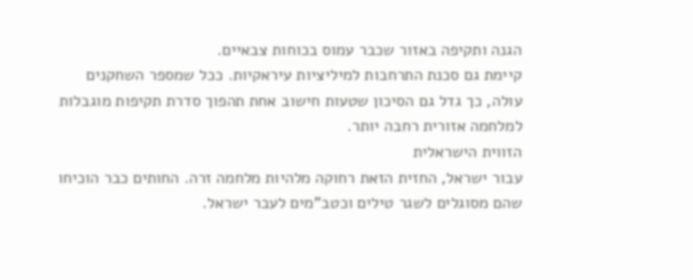הגנה ותקיפה באזור שכבר עמוס בכוחות צבאיים.
קיימת גם סכנת התרחבות למיליציות עיראקיות. ככל שמספר השחקנים עולה, כך גדל גם הסיכון שטעות חישוב אחת תהפוך סדרת תקיפות מוגבלות למלחמה אזורית רחבה יותר.
הזווית הישראלית
עבור ישראל, החזית הזאת רחוקה מלהיות מלחמה זרה. החותים כבר הוכיחו שהם מסוגלים לשגר טילים וכטב"מים לעבר ישראל.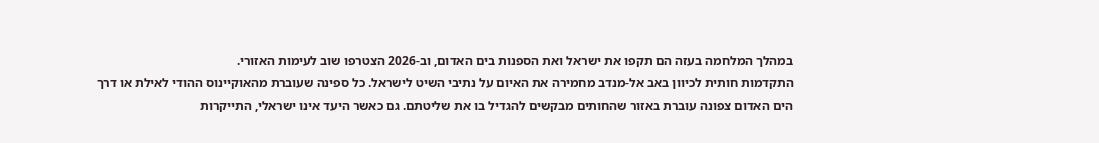במהלך המלחמה בעזה הם תקפו את ישראל ואת הספנות בים האדום, וב-2026 הצטרפו שוב לעימות האזורי.
התקדמות חותית לכיוון באב אל-מנדב מחמירה את האיום על נתיבי השיט לישראל. כל ספינה שעוברת מהאוקיינוס ההודי לאילת או דרך הים האדום צפונה עוברת באזור שהחותים מבקשים להגדיל בו את שליטתם. גם כאשר היעד אינו ישראלי, התייקרות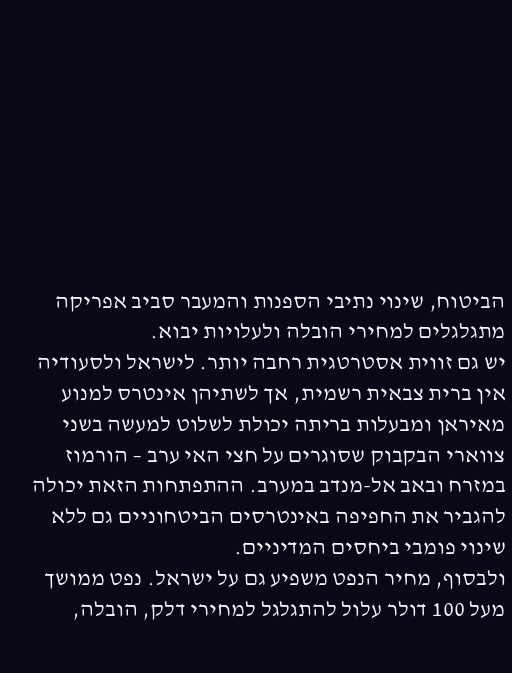הביטוח, שינוי נתיבי הספנות והמעבר סביב אפריקה מתגלגלים למחירי הובלה ולעלויות יבוא.
יש גם זווית אסטרטגית רחבה יותר. לישראל ולסעודיה אין ברית צבאית רשמית, אך לשתיהן אינטרס למנוע מאיראן ומבעלות בריתה יכולת לשלוט למעשה בשני צווארי הבקבוק שסוגרים על חצי האי ערב – הורמוז במזרח ובאב אל-מנדב במערב. ההתפתחות הזאת יכולה להגביר את החפיפה באינטרסים הביטחוניים גם ללא שינוי פומבי ביחסים המדיניים.
ולבסוף, מחיר הנפט משפיע גם על ישראל. נפט ממושך מעל 100 דולר עלול להתגלגל למחירי דלק, הובלה,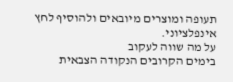תעופה ומוצרים מיובאים ולהוסיף לחץ אינפלציוני.
על מה שווה לעקוב
בימים הקרובים הנקודה הצבאית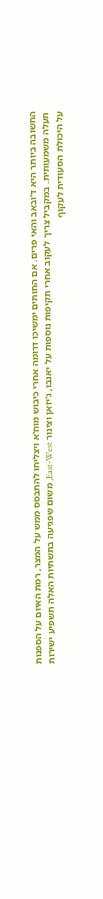החשובה ביותר היא ד'ובאב והאי פרים. אם החותים ימשיכו דרומה אחרי כיבוש מוח'א ויצליחו להתבסס ממש על המצר, רמת האיום על הספנות תעלה משמעותית. במקביל צריך לעקוב אחרי תקיפות נוספות על יאנבו, ג'יזאן וצינור East-West, משום שפגיעה בתשתיות האלה תשפיע ישירות על היכולת הסעודית לעקוף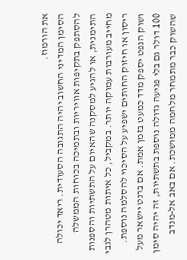את הורמוז.
הסימן המדיני החשוב יהיה התגובה הסעודית. ריאד יכולה להסתפק בתקיפות אוויריות ובתמיכה בכוחות הממשלה התימנית, או להגיע למסקנה שהאיום על התשתיות והספנות מחייב מעורבות עמוקה יותר. במקביל, כל איתות מטהרן לגבי ריסון או חיזוק החותים ישפיע על הסיכוי להסלמה נוספת.
ושוק הנפט יספק מדד כמעט בזמן אמת. אם ברנט יישאר מעל 100 דולר גם בלי פגיעה גדולה נוספת בתשתיות, זה יהיה סימן שהשוק כבר מתמחר מלחמה ממושכת. אם באב אל-מנדב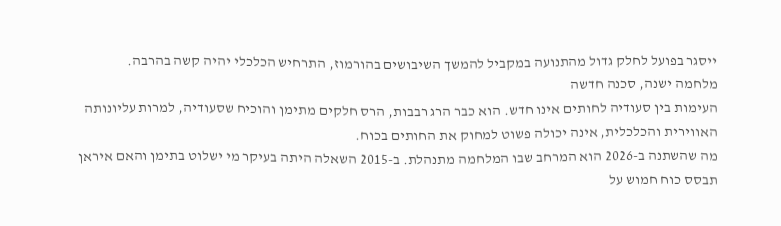ייסגר בפועל לחלק גדול מהתנועה במקביל להמשך השיבושים בהורמוז, התרחיש הכלכלי יהיה קשה בהרבה.
מלחמה ישנה, סכנה חדשה
העימות בין סעודיה לחותים אינו חדש. הוא כבר הרג רבבות, הרס חלקים מתימן והוכיח שסעודיה, למרות עליונותה האווירית והכלכלית, אינה יכולה פשוט למחוק את החותים בכוח.
מה שהשתנה ב-2026 הוא המרחב שבו המלחמה מתנהלת. ב-2015 השאלה היתה בעיקר מי ישלוט בתימן והאם איראן תבסס כוח חמוש על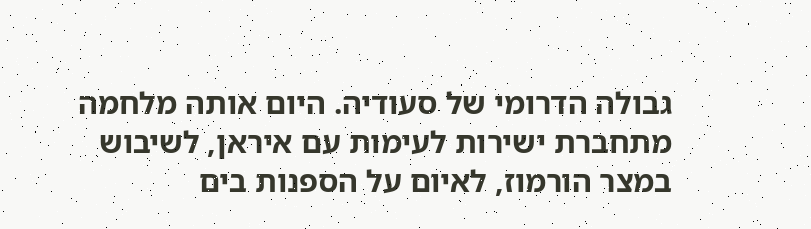גבולה הדרומי של סעודיה. היום אותה מלחמה מתחברת ישירות לעימות עם איראן, לשיבוש במצר הורמוז, לאיום על הספנות בים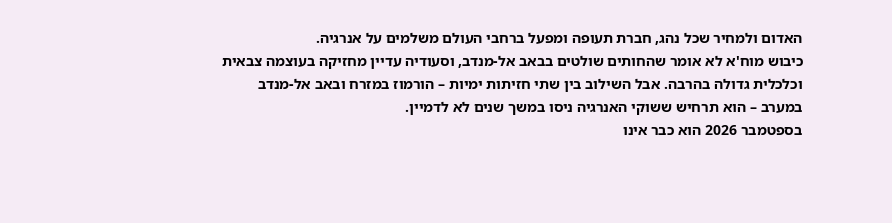האדום ולמחיר שכל נהג, חברת תעופה ומפעל ברחבי העולם משלמים על אנרגיה.
כיבוש מוח'א לא אומר שהחותים שולטים בבאב אל-מנדב, וסעודיה עדיין מחזיקה בעוצמה צבאית וכלכלית גדולה בהרבה. אבל השילוב בין שתי חזיתות ימיות – הורמוז במזרח ובאב אל-מנדב במערב – הוא תרחיש ששוקי האנרגיה ניסו במשך שנים לא לדמיין.
בספטמבר 2026 הוא כבר אינו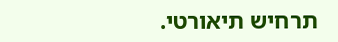תרחיש תיאורטי.